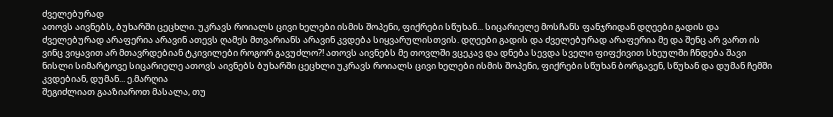ძველებურად
ათოვს აივნებს, ბუხარში ცეცხლი. უკრავს როიალს ცივი ხელები ისმის შოპენი, ფიქრები სწუხან... სიცარიელე მოსჩანს ფანჯრიდან დღეები გადის და ძველებურად არაფერია არავინ ათევს ღამეს მთვარიანს არავინ კვდება სიყვარულისთვის. დღეები გადის და ძველებურად არაფერია მე და შენც არ ვართ ის ვინც ვიყავით არ მთავრდებიან ტკივილები როგორ გავუძლო?! ათოვს აივნებს მე თოვლში ვცეკავ და დნება სევდა სველი ფიფქივით სხეულში ჩნდება შავი ნისლი სიმარტოვე სიცარიელე ათოვს აივნებს ბუხარში ცეცხლი უკრავს როიალს ცივი ხელები ისმის შოპენი, ფიქრები სწუხან ბორგავენ, სწუხან და დუმან ჩემში კვდებიან, დუმან... ე.მარღია
შეგიძლიათ გააზიაროთ მასალა, თუ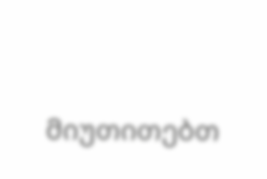მიუთითებთ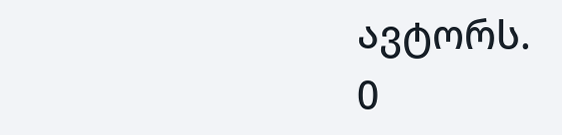ავტორს.
0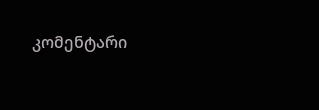კომენტარი